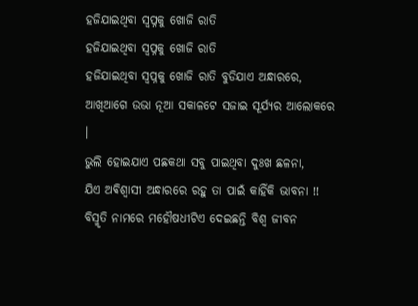ହଜିଯାଇଥିବା ସ୍ବପ୍ନକୁ ଖୋଜି ରାତି
ହଜିଯାଇଥିବା ସ୍ବପ୍ନକୁ ଖୋଜି ରାତି
ହଜିଯାଇଥିବା ସ୍ବପ୍ନକୁ ଖୋଜି ରାତି ବୁଡିଯାଏ ଅନ୍ଧାରରେ,
ଆଖିଆଗେ ଉଭା ନୂଆ ସକାଳଟେ ସଜାଇ ସୂର୍ଯ୍ଯର ଆଲୋକରେ ।
ଭୁଲି ହୋଇଯାଏ ପଛକଥା ସବୁ ପାଇଥିବା ଦୁଃଖ ଛଳନା,
ଯିଏ ଅଵିଶ୍ଵାସୀ ଅନ୍ଧାରରେ ରହୁ ତା ପାଇଁ କାହିଁକି ଭାବନା !!
ବିସ୍ମୃତି ନାମରେ ମହୌଷଧୀଟିଏ ଦେଇଛନ୍ତି ବିଶ୍ଵ ଜୀବନ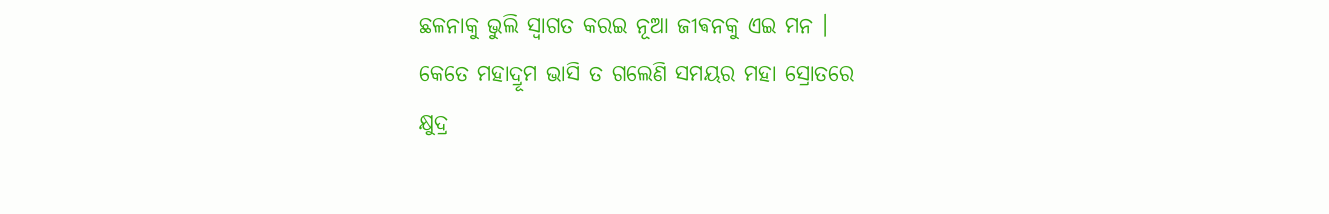ଛଳନାକୁ ଭୁଲି ସ୍ବାଗତ କରଇ ନୂଆ ଜୀଵନକୁ ଏଇ ମନ ।
କେତେ ମହାଦ୍ରୂମ ଭାସି ତ ଗଲେଣି ସମୟର ମହା ସ୍ରୋତରେ
କ୍ଷୁଦ୍ର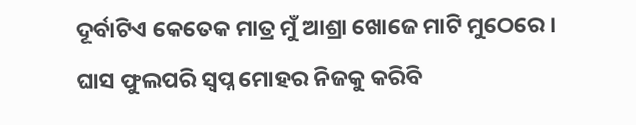ଦୂର୍ବାଟିଏ କେତେକ ମାତ୍ର ମୁଁ ଆଶ୍ରା ଖୋଜେ ମାଟି ମୁଠେରେ ।
ଘାସ ଫୁଲପରି ସ୍ବପ୍ନ ମୋହର ନିଜକୁ କରିବି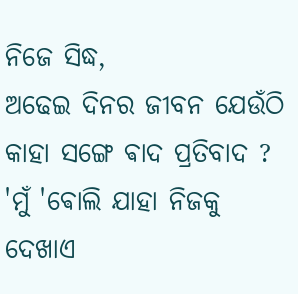ନିଜେ ସିଦ୍ଧ,
ଅଢେଇ ଦିନର ଜୀବନ ଯେଉଁଠି କାହା ସଙ୍ଗେ ଵାଦ ପ୍ରତିବାଦ ?
'ମୁଁ 'ଵୋଲି ଯାହା ନିଜକୁ ଦେଖାଏ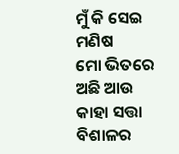ମୁଁ କି ସେଇ ମଣିଷ
ମୋ ଭିତରେ ଅଛି ଆଉ କାହା ସତ୍ତା ବିଶାଳର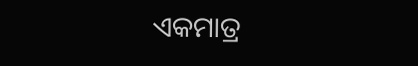ଏକମାତ୍ର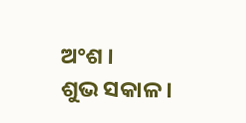ଅଂଶ ।
ଶୁଭ ସକାଳ ।